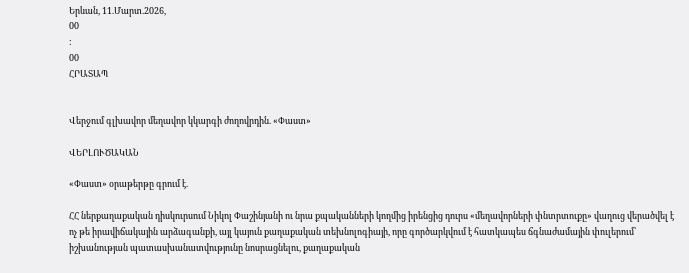Երևան, 11.Մարտ.2026,
00
:
00
ՀՐԱՏԱՊ


Վերջում գլխավոր մեղավոր կկարգի ժողովրդին. «Փաստ»

ՎԵՐԼՈՒԾԱԿԱՆ

«Փաստ» օրաթերթը գրում է.

ՀՀ ներքաղաքական դիսկուրսում Նիկոլ Փաշինյանի ու նրա քպականների կողմից իրենցից դուրս «մեղավորների փնտրտուքը» վաղուց վերածվել է ոչ թե իրավիճակային արձագանքի, այլ կայուն քաղաքական տեխնոլոգիայի, որը գործարկվում է հատկապես ճգնաժամային փուլերում՝ իշխանության պատասխանատվությունը նոսրացնելու, քաղաքական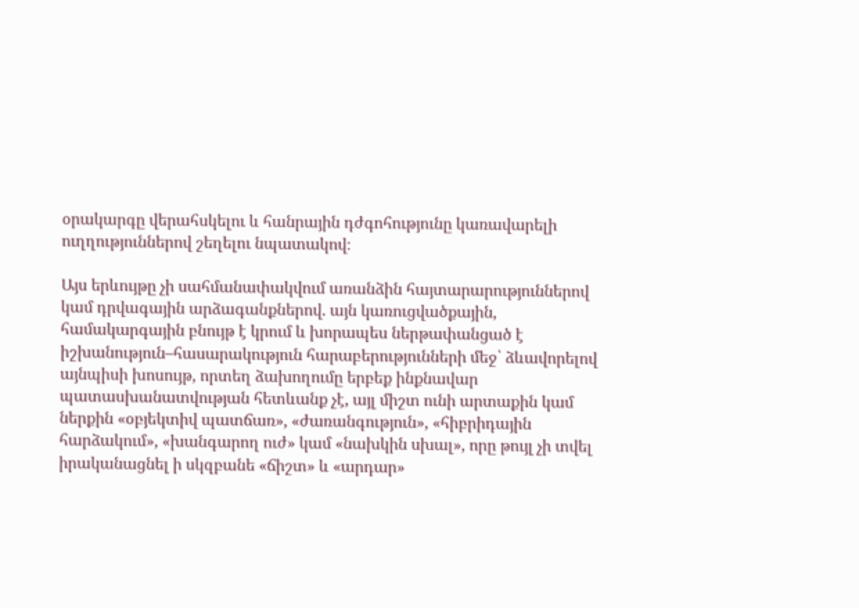օրակարգը վերահսկելու և հանրային դժգոհությունը կառավարելի ուղղություններով շեղելու նպատակով։

Այս երևույթը չի սահմանափակվում առանձին հայտարարություններով կամ դրվագային արձագանքներով. այն կառուցվածքային, համակարգային բնույթ է կրում և խորապես ներթափանցած է իշխանություն–հասարակություն հարաբերությունների մեջ՝ ձևավորելով այնպիսի խոսույթ, որտեղ ձախողումը երբեք ինքնավար պատասխանատվության հետևանք չէ, այլ միշտ ունի արտաքին կամ ներքին «օբյեկտիվ պատճառ», «ժառանգություն», «հիբրիդային հարձակում», «խանգարող ուժ» կամ «նախկին սխալ», որը թույլ չի տվել իրականացնել ի սկզբանե «ճիշտ» և «արդար»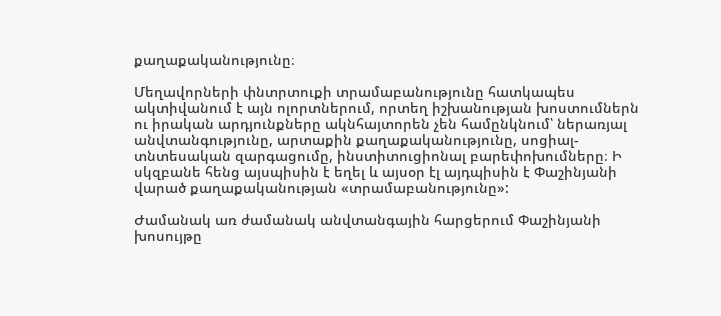քաղաքականությունը։

Մեղավորների փնտրտուքի տրամաբանությունը հատկապես ակտիվանում է այն ոլորտներում, որտեղ իշխանության խոստումներն ու իրական արդյունքները ակնհայտորեն չեն համընկնում՝ ներառյալ անվտանգությունը, արտաքին քաղաքականությունը, սոցիալ-տնտեսական զարգացումը, ինստիտուցիոնալ բարեփոխումները։ Ի սկզբանե հենց այսպիսին է եղել և այսօր էլ այդպիսին է Փաշինյանի վարած քաղաքականության «տրամաբանությունը»:

Ժամանակ առ ժամանակ անվտանգային հարցերում Փաշինյանի խոսույթը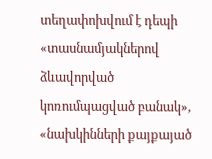տեղափոխվում է դեպի «տասնամյակներով ձևավորված կոռումպացված բանակ», «նախկինների քայքայած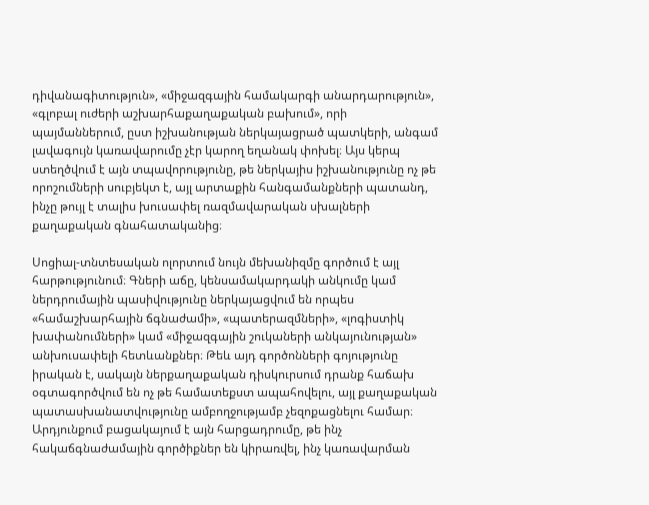դիվանագիտություն», «միջազգային համակարգի անարդարություն», «գլոբալ ուժերի աշխարհաքաղաքական բախում», որի պայմաններում, ըստ իշխանության ներկայացրած պատկերի, անգամ լավագույն կառավարումը չէր կարող եղանակ փոխել։ Այս կերպ ստեղծվում է այն տպավորությունը, թե ներկայիս իշխանությունը ոչ թե որոշումների սուբյեկտ է, այլ արտաքին հանգամանքների պատանդ, ինչը թույլ է տալիս խուսափել ռազմավարական սխալների քաղաքական գնահատականից։

Սոցիալ-տնտեսական ոլորտում նույն մեխանիզմը գործում է այլ հարթությունում։ Գների աճը, կենսամակարդակի անկումը կամ ներդրումային պասիվությունը ներկայացվում են որպես «համաշխարհային ճգնաժամի», «պատերազմների», «լոգիստիկ խափանումների» կամ «միջազգային շուկաների անկայունության» անխուսափելի հետևանքներ։ Թեև այդ գործոնների գոյությունը իրական է, սակայն ներքաղաքական դիսկուրսում դրանք հաճախ օգտագործվում են ոչ թե համատեքստ ապահովելու, այլ քաղաքական պատասխանատվությունը ամբողջությամբ չեզոքացնելու համար։ Արդյունքում բացակայում է այն հարցադրումը, թե ինչ հակաճգնաժամային գործիքներ են կիրառվել, ինչ կառավարման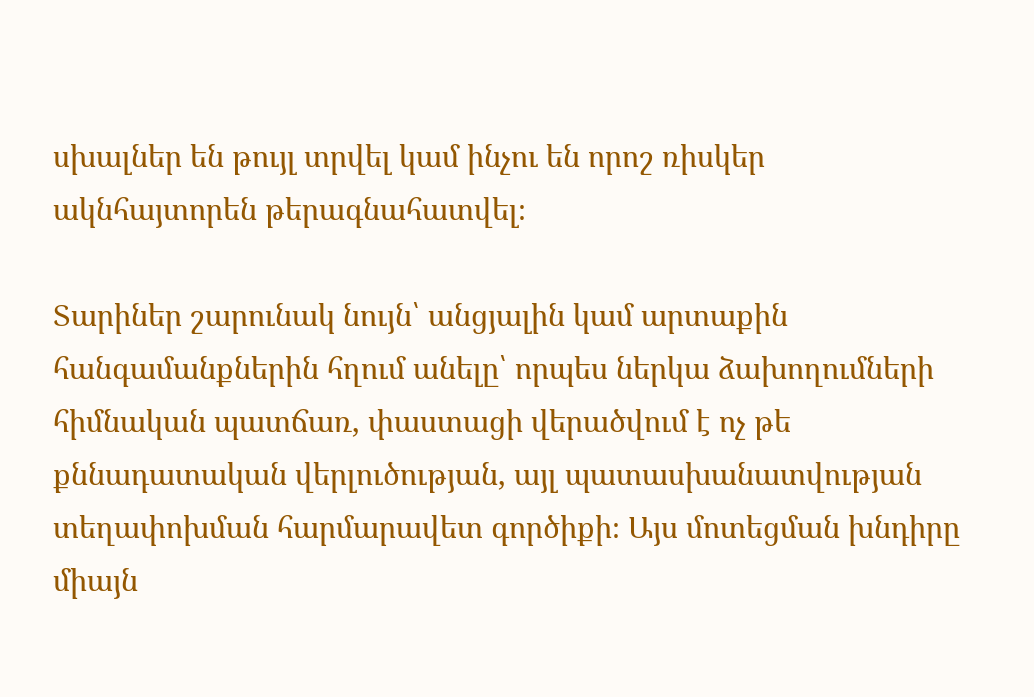սխալներ են թույլ տրվել կամ ինչու են որոշ ռիսկեր ակնհայտորեն թերագնահատվել։

Տարիներ շարունակ նույն՝ անցյալին կամ արտաքին հանգամանքներին հղում անելը՝ որպես ներկա ձախողումների հիմնական պատճառ, փաստացի վերածվում է ոչ թե քննադատական վերլուծության, այլ պատասխանատվության տեղափոխման հարմարավետ գործիքի։ Այս մոտեցման խնդիրը միայն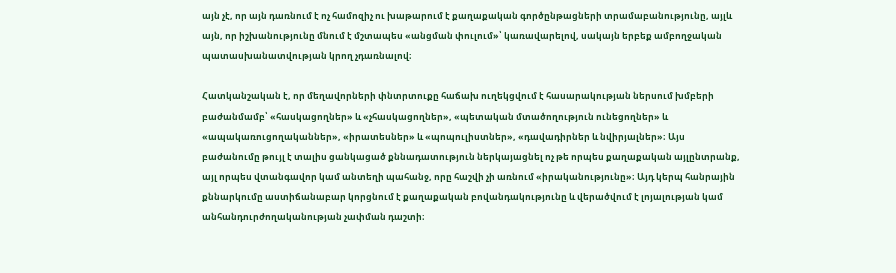այն չէ, որ այն դառնում է ոչ համոզիչ ու խաթարում է քաղաքական գործընթացների տրամաբանությունը, այլև այն, որ իշխանությունը մնում է մշտապես «անցման փուլում»՝ կառավարելով, սակայն երբեք ամբողջական պատասխանատվության կրող չդառնալով։

Հատկանշական է, որ մեղավորների փնտրտուքը հաճախ ուղեկցվում է հասարակության ներսում խմբերի բաժանմամբ՝ «հասկացողներ» և «չհասկացողներ», «պետական մտածողություն ունեցողներ» և «ապակառուցողականներ», «իրատեսներ» և «պոպուլիստներ», «դավադիրներ և նվիրյալներ»։ Այս բաժանումը թույլ է տալիս ցանկացած քննադատություն ներկայացնել ոչ թե որպես քաղաքական այլընտրանք, այլ որպես վտանգավոր կամ անտեղի պահանջ, որը հաշվի չի առնում «իրականությունը»։ Այդ կերպ հանրային քննարկումը աստիճանաբար կորցնում է քաղաքական բովանդակությունը և վերածվում է լոյալության կամ անհանդուրժողականության չափման դաշտի։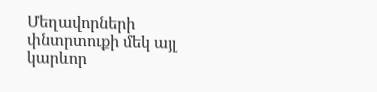Մեղավորների փնտրտուքի մեկ այլ կարևոր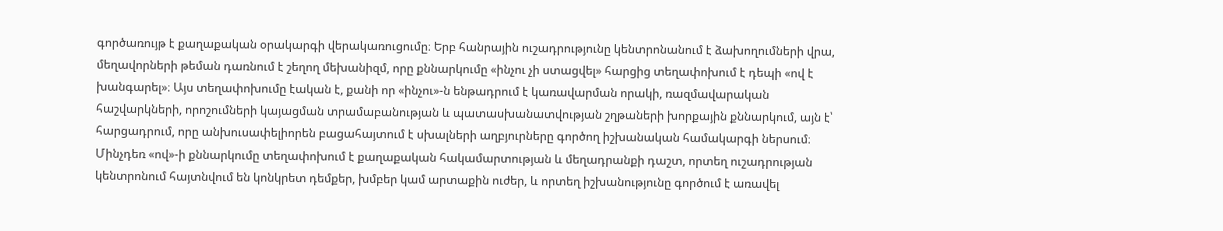գործառույթ է քաղաքական օրակարգի վերակառուցումը։ Երբ հանրային ուշադրությունը կենտրոնանում է ձախողումների վրա, մեղավորների թեման դառնում է շեղող մեխանիզմ, որը քննարկումը «ինչու չի ստացվել» հարցից տեղափոխում է դեպի «ով է խանգարել»։ Այս տեղափոխումը էական է, քանի որ «ինչու»-ն ենթադրում է կառավարման որակի, ռազմավարական հաշվարկների, որոշումների կայացման տրամաբանության և պատասխանատվության շղթաների խորքային քննարկում, այն է՝ հարցադրում, որը անխուսափելիորեն բացահայտում է սխալների աղբյուրները գործող իշխանական համակարգի ներսում։ Մինչդեռ «ով»-ի քննարկումը տեղափոխում է քաղաքական հակամարտության և մեղադրանքի դաշտ, որտեղ ուշադրության կենտրոնում հայտնվում են կոնկրետ դեմքեր, խմբեր կամ արտաքին ուժեր, և որտեղ իշխանությունը գործում է առավել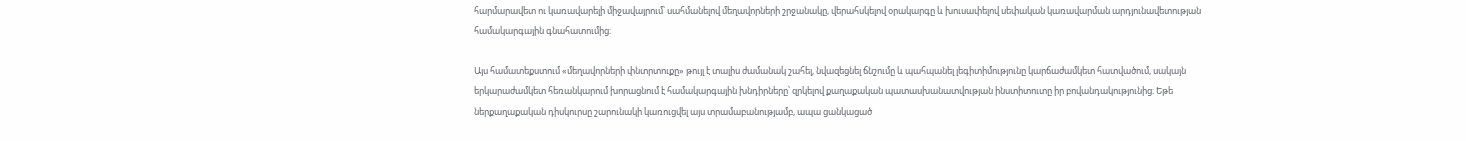հարմարավետ ու կառավարելի միջավայրում՝ սահմանելով մեղավորների շրջանակը, վերահսկելով օրակարգը և խուսափելով սեփական կառավարման արդյունավետության համակարգային գնահատումից։

Այս համատեքստում «մեղավորների փնտրտուքը» թույլ է տալիս ժամանակ շահել, նվազեցնել ճնշումը և պահպանել լեգիտիմությունը կարճաժամկետ հատվածում, սակայն երկարաժամկետ հեռանկարում խորացնում է համակարգային խնդիրները՝ զրկելով քաղաքական պատասխանատվության ինստիտուտը իր բովանդակությունից։ Եթե ներքաղաքական դիսկուրսը շարունակի կառուցվել այս տրամաբանությամբ, ապա ցանկացած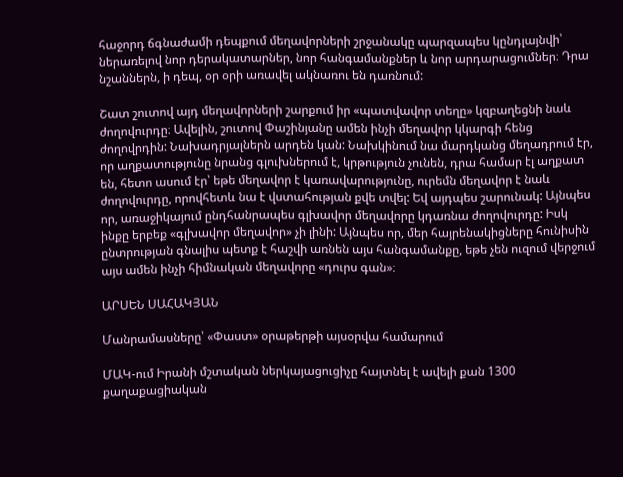հաջորդ ճգնաժամի դեպքում մեղավորների շրջանակը պարզապես կընդլայնվի՝ ներառելով նոր դերակատարներ, նոր հանգամանքներ և նոր արդարացումներ։ Դրա նշաններն, ի դեպ, օր օրի առավել ակնառու են դառնում:

Շատ շուտով այդ մեղավորների շարքում իր «պատվավոր տեղը» կզբաղեցնի նաև ժողովուրդը։ Ավելին, շուտով Փաշինյանը ամեն ինչի մեղավոր կկարգի հենց ժողովրդին: Նախադրյալներն արդեն կան: Նախկինում նա մարդկանց մեղադրում էր, որ աղքատությունը նրանց գլուխներում է, կրթություն չունեն, դրա համար էլ աղքատ են, հետո ասում էր՝ եթե մեղավոր է կառավարությունը, ուրեմն մեղավոր է նաև ժողովուրդը, որովհետև նա է վստահության քվե տվել: Եվ այդպես շարունակ: Այնպես որ, առաջիկայում ընդհանրապես գլխավոր մեղավորը կդառնա ժողովուրդը: Իսկ ինքը երբեք «գլխավոր մեղավոր» չի լինի: Այնպես որ, մեր հայրենակիցները հունիսին ընտրության գնալիս պետք է հաշվի առնեն այս հանգամանքը, եթե չեն ուզում վերջում այս ամեն ինչի հիմնական մեղավորը «դուրս գան»։

ԱՐՍԵՆ ՍԱՀԱԿՅԱՆ

Մանրամասները՝ «Փաստ» օրաթերթի այսօրվա համարում

ՄԱԿ-ում Իրանի մշտական ներկայացուցիչը հայտնել է ավելի քան 1300 քաղաքացիական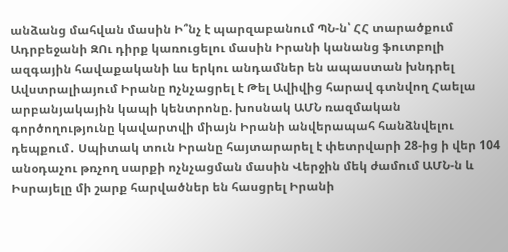անձանց մահվան մասին Ի՞նչ է պարզաբանում ՊՆ-ն՝ ՀՀ տարածքում Ադրբեջանի ԶՈւ դիրք կառուցելու մասին Իրանի կանանց ֆուտբոլի ազգային հավաքականի ևս երկու անդամներ են ապաստան խնդրել Ավստրալիայում Իրանը nչնչացրել է Թել Ավիվից հարավ գտնվող Հաելա արբանյակային կապի կենտրոնը. խոսնակ ԱՄՆ ռազմական գործողությունը կավարտվի միայն Իրանի անվերապահ հանձնվելու դեպքում․ Սպիտակ տուն Իրանը հայտարարել է փետրվարի 28-ից ի վեր 104 անօդաչու թռչող սարքի ոչնչացման մասին Վերջին մեկ ժամում ԱՄՆ-ն և Իսրայելը մի շարք հարվածներ են հասցրել Իրանի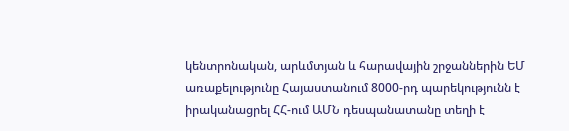կենտրոնական, արևմտյան և հարավային շրջաններին ԵՄ առաքելությունը Հայաստանում 8000-րդ պարեկությունն է իրականացրել ՀՀ-ում ԱՄՆ դեսպանատանը տեղի է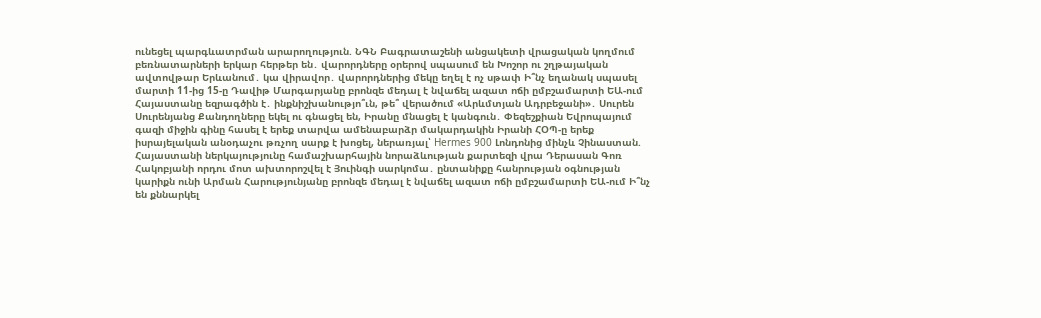ունեցել պարգևատրման արարողություն. ՆԳՆ Բագրատաշենի անցակետի վրացական կողմում բեռնատարների երկար հերթեր են․ վարորդները օրերով սպասում են Խոշոր ու շղթայական ավտովթար Երևանում․ կա վիրավոր․ վարորդներից մեկը եղել է ոչ սթափ Ի՞նչ եղանակ սպասել մարտի 11-ից 15-ը Դավիթ Մարգարյանը բրոնզե մեդալ է նվաճել ազատ ոճի ըմբշամարտի ԵԱ-ում Հայաստանը եզրագծին է․ ինքնիշխանությո՞ւն, թե՞ վերածում «Արևմտյան Ադրբեջանի»․ Սուրեն Սուրենյանց Քանդողները եկել ու գնացել են, Իրանը մնացել է կանգուն․ Փեզեշքիան Եվրոպայում գազի միջին գինը հասել է երեք տարվա ամենաբարձր մակարդակին Իրանի ՀՕՊ-ը երեք իսրայելական անօդաչու թռչող սարք է խոցել, ներառյալ՝ Hermes 900 Լոնդոնից մինչև Չինաստան. Հայաստանի ներկայությունը համաշխարհային նորաձևության քարտեզի վրա Դերասան Գոռ Հակոբյանի որդու մոտ ախտորոշվել է Յուինգի սարկոմա․ ընտանիքը հանրության օգնության կարիքն ունի Արման Հարությունյանը բրոնզե մեդալ է նվաճել ազատ ոճի ըմբշամարտի ԵԱ-ում Ի՞նչ են քննարկել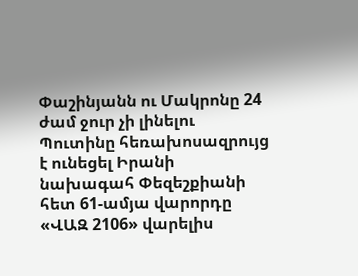Փաշինյանն ու Մակրոնը 24 ժամ ջուր չի լինելու Պուտինը հեռախոսազրույց է ունեցել Իրանի նախագահ Փեզեշքիանի հետ 61-ամյա վարորդը «ՎԱԶ 2106» վարելիս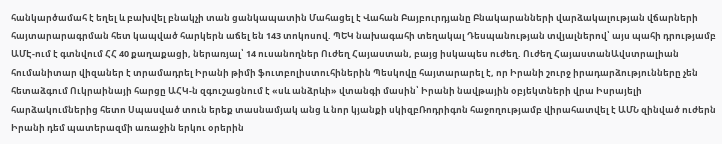հանկարծամահ է եղել և բախվել բնակչի տան ցանկապատին Մահացել է Վահան Բայբուրդյանը Բնակարանների վարձակալության վճարների հայտարարագրման հետ կապված հարկերն աճել են 143 տոկոսով. ՊԵԿ նախագահի տեղակալ Դեսպանության տվյալներով՝ այս պահի դրությամբ ԱՄԷ-ում է գտնվում ՀՀ 40 քաղաքացի, ներառյալ՝ 14 ուսանողներ Ուժեղ Հայաստան, բայց իսկապես ուժեղ. Ուժեղ ՀայաստանԱվստրալիան հումանիտար վիզաներ է տրամադրել Իրանի թիմի ֆուտբոլիստուհիներին Պեսկովը հայտարարել է, որ Իրանի շուրջ իրադարձությունները չեն հետաձգում Ուկրաինայի հարցը ԱՀԿ-ն զգուշացնում է «սև անձրևի» վտանգի մասին՝ Իրանի նավթային օբյեկտների վրա Իսրայելի հարձակումներից հետո Սպասված տուն երեք տասնամյակ անց և նոր կյանքի սկիզբՌոդրիգոն հաջողությամբ վիրահատվել է ԱՄՆ զինված ուժերն Իրանի դեմ պատերազմի առաջին երկու օրերին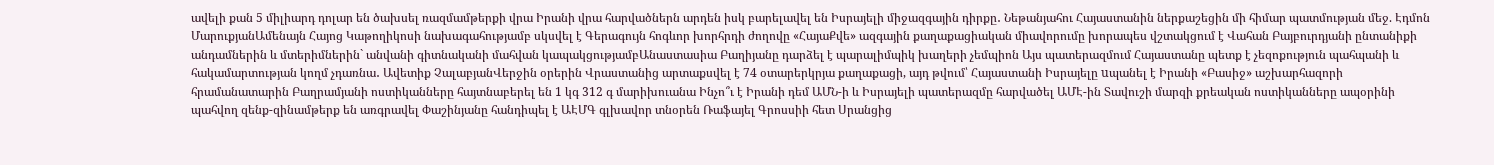ավելի քան 5 միլիարդ դոլար են ծախսել ռազմամթերքի վրա Իրանի վրա հարվածներն արդեն իսկ բարելավել են Իսրայելի միջազգային դիրքը․ Նեթանյահու Հայաստանին ներքաշեցին մի հիմար պատմության մեջ. Էդմոն ՄարուքյանԱմենայն Հայոց Կաթողիկոսի նախագահությամբ սկսվել է Գերագույն հոգևոր խորհրդի ժողովը «ՀայաՔվե» ազգային քաղաքացիական միավորումը խորապես վշտակցում է Վահան Բայբուրդյանի ընտանիքի անդամներին և մտերիմներին` անվանի գիտնականի մահվան կապակցությամբԱնաստասիա Բաղիյանը դարձել է պարալիմպիկ խաղերի չեմպիոն Այս պատերազմում Հայաստանը պետք է չեզոքություն պահպանի և հակամարտության կողմ չդառնա․ Ավետիք ՉալաբյանՎերջին օրերին Վրաստանից արտաքսվել է 74 օտարերկրյա քաղաքացի, այդ թվում՝ Հայաստանի Իսրայելը uպանել է Իրանի «Բասիջ» աշխարհազորի հրամանատարին Բաղրամյանի ոստիկանները հայտնաբերել են 1 կգ 312 գ մարիխուանա Ինչո՞ւ է Իրանի դեմ ԱՄՆ-ի և Իսրայելի պատերազմը հարվածել ԱՄԷ-ին Տավուշի մարզի քրեական ոստիկանները ապօրինի պահվող զենք-զինամթերք են առգրավել Փաշինյանը հանդիպել է ԱԷՄԳ գլխավոր տնօրեն Ռաֆայել Գրոսսիի հետ Սրանցից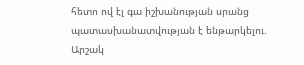հետո ով էլ գա իշխանության սրանց պատասխանատվության է ենթարկելու. Արշակ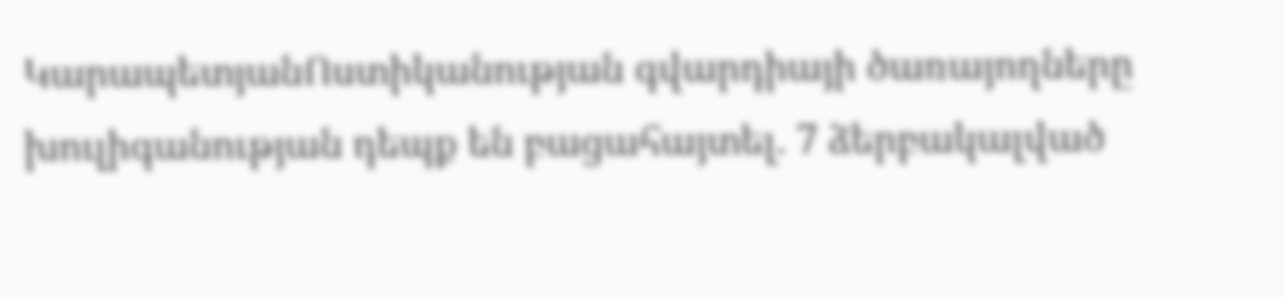ԿարապետյանՈստիկանության գվարդիայի ծառայողները խուլիգանության դեպք են բացահայտել. 7 ձերբակալված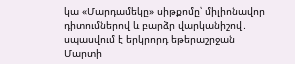կա «Մարդամեկը» սիթքոմը՝ միլիոնավոր դիտումներով և բարձր վարկանիշով․ սպասվում է երկրորդ եթերաշրջան Մարտի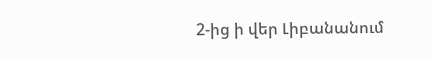2-ից ի վեր Լիբանանում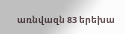առնվազն 83 երեխա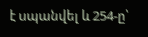է uպանվել և 254-ը՝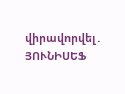վիրավnրվել․ ՅՈՒՆԻՍԵՖ